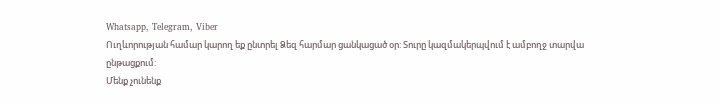Whatsapp, Telegram, Viber
Ուղևորության համար կարող եք ընտրել Ձեզ հարմար ցանկացած օր: Տուրը կազմակերպվում է ամբողջ տարվա ընթացքում:
Մենք չունենք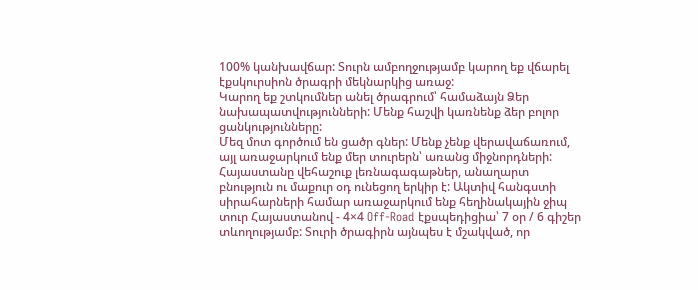100% կանխավճար: Տուրն ամբողջությամբ կարող եք վճարել էքսկուրսիոն ծրագրի մեկնարկից առաջ:
Կարող եք շտկումներ անել ծրագրում՝ համաձայն Ձեր նախապատվությունների: Մենք հաշվի կառնենք ձեր բոլոր ցանկությունները:
Մեզ մոտ գործում են ցածր գներ: Մենք չենք վերավաճառում, այլ առաջարկում ենք մեր տուրերն՝ առանց միջնորդների:
Հայաստանը վեհաշուք լեռնագագաթներ, անաղարտ բնություն ու մաքուր օդ ունեցող երկիր է: Ակտիվ հանգստի սիրահարների համար առաջարկում ենք հեղինակային ջիպ տուր Հայաստանով - 4×4 Off-Road էքսպեդիցիա՝ 7 օր / 6 գիշեր տևողությամբ: Տուրի ծրագիրն այնպես է մշակված, որ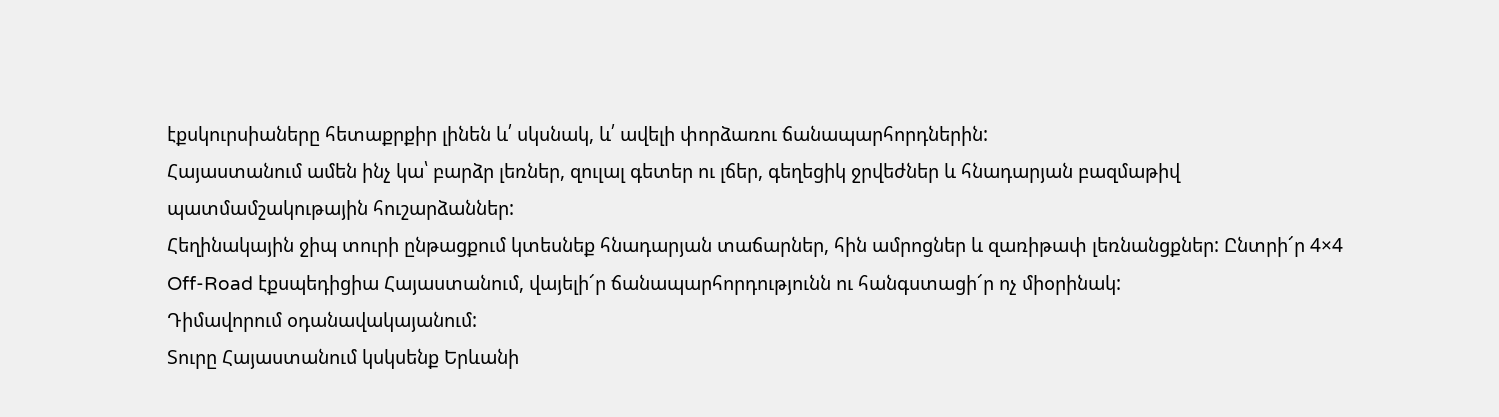էքսկուրսիաները հետաքրքիր լինեն և՛ սկսնակ, և՛ ավելի փորձառու ճանապարհորդներին:
Հայաստանում ամեն ինչ կա՝ բարձր լեռներ, զուլալ գետեր ու լճեր, գեղեցիկ ջրվեժներ և հնադարյան բազմաթիվ պատմամշակութային հուշարձաններ:
Հեղինակային ջիպ տուրի ընթացքում կտեսնեք հնադարյան տաճարներ, հին ամրոցներ և զառիթափ լեռնանցքներ: Ընտրի՜ր 4×4 Off-Road էքսպեդիցիա Հայաստանում, վայելի՜ր ճանապարհորդությունն ու հանգստացի՜ր ոչ միօրինակ:
Դիմավորում օդանավակայանում:
Տուրը Հայաստանում կսկսենք Երևանի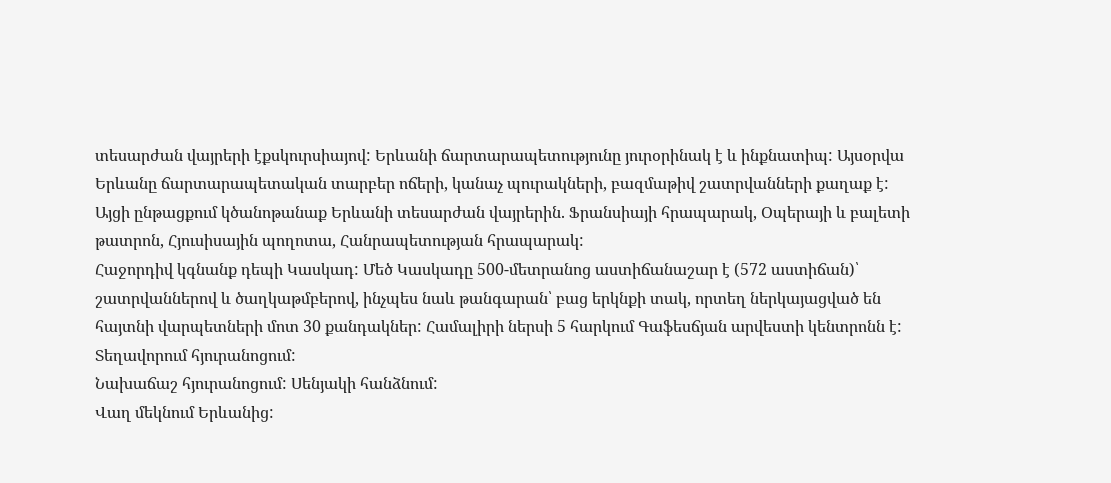տեսարժան վայրերի էքսկուրսիայով: Երևանի ճարտարապետությունը յուրօրինակ է և ինքնատիպ: Այսօրվա Երևանը ճարտարապետական տարբեր ոճերի, կանաչ պուրակների, բազմաթիվ շատրվանների քաղաք է: Այցի ընթացքում կծանոթանաք Երևանի տեսարժան վայրերին. Ֆրանսիայի հրապարակ, Օպերայի և բալետի թատրոն, Հյուսիսային պողոտա, Հանրապետության հրապարակ:
Հաջորդիվ կգնանք դեպի Կասկադ: Մեծ Կասկադը 500-մետրանոց աստիճանաշար է (572 աստիճան)՝ շատրվաններով և ծաղկաթմբերով, ինչպես նաև թանգարան՝ բաց երկնքի տակ, որտեղ ներկայացված են հայտնի վարպետների մոտ 30 քանդակներ: Համալիրի ներսի 5 հարկում Գաֆեսճյան արվեստի կենտրոնն է:
Տեղավորում հյուրանոցում:
Նախաճաշ հյուրանոցում: Սենյակի հանձնում:
Վաղ մեկնում Երևանից: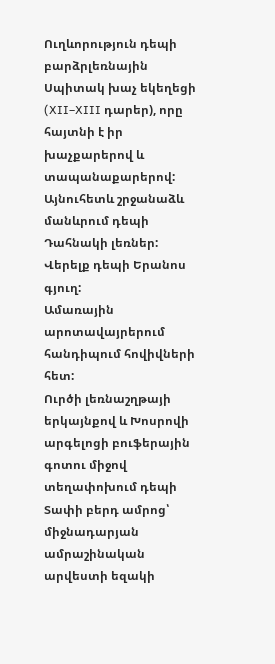Ուղևորություն դեպի բարձրլեռնային Սպիտակ խաչ եկեղեցի (XII–XIII դարեր), որը հայտնի է իր խաչքարերով և տապանաքարերով: Այնուհետև շրջանաձև մանևրում դեպի Դահնակի լեռներ:
Վերելք դեպի Երանոս գյուղ:
Ամառային արոտավայրերում հանդիպում հովիվների հետ:
Ուրծի լեռնաշղթայի երկայնքով և Խոսրովի արգելոցի բուֆերային գոտու միջով տեղափոխում դեպի Տափի բերդ ամրոց՝ միջնադարյան ամրաշինական արվեստի եզակի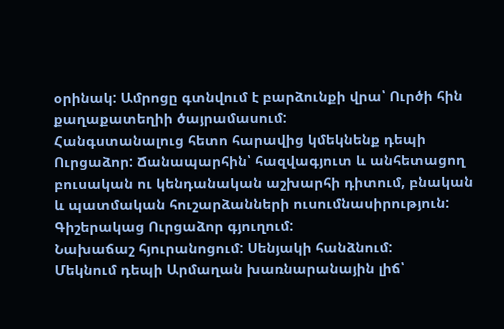օրինակ: Ամրոցը գտնվում է բարձունքի վրա՝ Ուրծի հին քաղաքատեղիի ծայրամասում:
Հանգստանալուց հետո հարավից կմեկնենք դեպի Ուրցաձոր: Ճանապարհին՝ հազվագյուտ և անհետացող բուսական ու կենդանական աշխարհի դիտում, բնական և պատմական հուշարձանների ուսումնասիրություն:
Գիշերակաց Ուրցաձոր գյուղում:
Նախաճաշ հյուրանոցում: Սենյակի հանձնում:
Մեկնում դեպի Արմաղան խառնարանային լիճ՝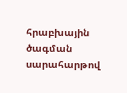հրաբխային ծագման սարահարթով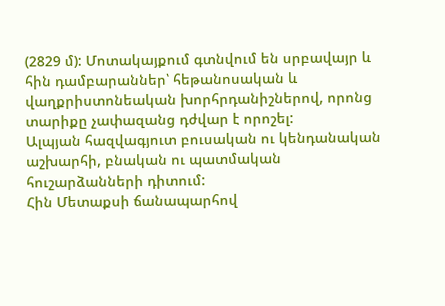(2829 մ): Մոտակայքում գտնվում են սրբավայր և հին դամբարաններ՝ հեթանոսական և վաղքրիստոնեական խորհրդանիշներով, որոնց տարիքը չափազանց դժվար է որոշել:
Ալպյան հազվագյուտ բուսական ու կենդանական աշխարհի, բնական ու պատմական հուշարձանների դիտում:
Հին Մետաքսի ճանապարհով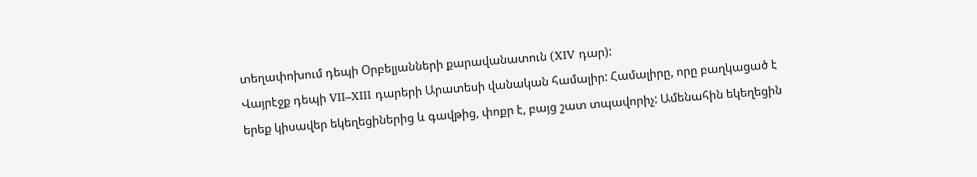տեղափոխում դեպի Օրբելյանների քարավանատուն (XIV դար):
Վայրէջք դեպի VII–XIII դարերի Արատեսի վանական համալիր: Համալիրը, որը բաղկացած է երեք կիսավեր եկեղեցիներից և գավթից, փոքր է, բայց շատ տպավորիչ: Ամենահին եկեղեցին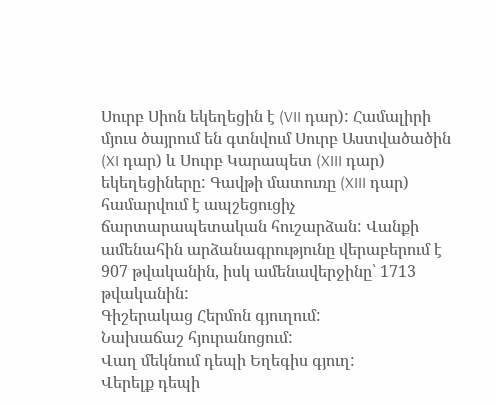Սուրբ Սիոն եկեղեցին է (VII դար): Համալիրի մյուս ծայրում են գտնվում Սուրբ Աստվածածին (XI դար) և Սուրբ Կարապետ (XIII դար) եկեղեցիները: Գավթի մատուռը (XIII դար) համարվում է ապշեցուցիչ ճարտարապետական հուշարձան: Վանքի ամենահին արձանագրությունը վերաբերում է 907 թվականին, իսկ ամենավերջինը՝ 1713 թվականին:
Գիշերակաց Հերմոն գյուղում:
Նախաճաշ հյուրանոցում:
Վաղ մեկնում դեպի Եղեգիս գյուղ:
Վերելք դեպի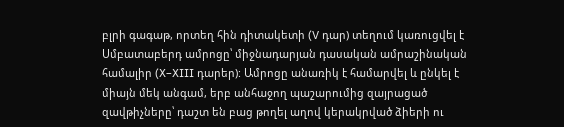բլրի գագաթ, որտեղ հին դիտակետի (V դար) տեղում կառուցվել է Սմբատաբերդ ամրոցը՝ միջնադարյան դասական ամրաշինական համալիր (X–XIII դարեր): Ամրոցը անառիկ է համարվել և ընկել է միայն մեկ անգամ, երբ անհաջող պաշարումից զայրացած զավթիչները՝ դաշտ են բաց թողել աղով կերակրված ձիերի ու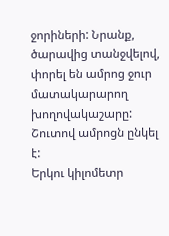ջորիների: Նրանք, ծարավից տանջվելով, փորել են ամրոց ջուր մատակարարող խողովակաշարը: Շուտով ամրոցն ընկել է:
Երկու կիլոմետր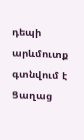դեպի արևմուտք գտնվում է Ցաղաց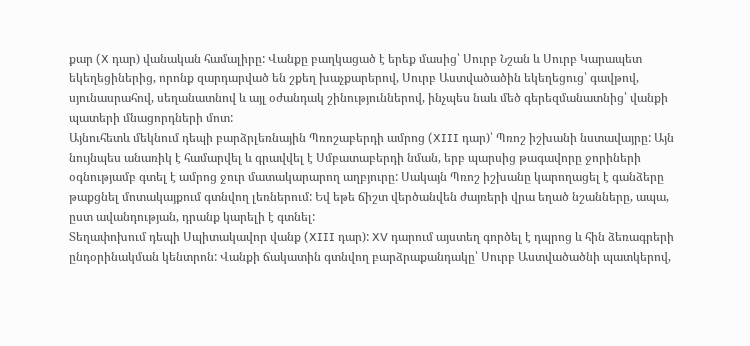քար (X դար) վանական համալիրը: Վանքը բաղկացած է երեք մասից՝ Սուրբ Նշան և Սուրբ Կարապետ եկեղեցիներից, որոնք զարդարված են շքեղ խաչքարերով, Սուրբ Աստվածածին եկեղեցուց՝ գավթով, սյունասրահով, սեղանատնով և այլ օժանդակ շինություններով, ինչպես նաև մեծ գերեզմանատնից՝ վանքի պատերի մնացորդների մոտ:
Այնուհետև մեկնում դեպի բարձրլեռնային Պռոշաբերդի ամրոց (XIII դար)՝ Պռոշ իշխանի նստավայրը: Այն նույնպես անառիկ է համարվել և գրավվել է Սմբատաբերդի նման, երբ պարսից թագավորը ջորիների օգնությամբ գտել է ամրոց ջուր մատակարարող աղբյուրը: Սակայն Պռոշ իշխանը կարողացել է գանձերը թաքցնել մոտակայքում գտնվող լեռներում: Եվ եթե ճիշտ վերծանվեն ժայռերի վրա եղած նշանները, ապա, ըստ ավանդության, դրանք կարելի է գտնել:
Տեղափոխում դեպի Սպիտակավոր վանք (XIII դար): XV դարում այստեղ գործել է դպրոց և հին ձեռագրերի ընդօրինակման կենտրոն: Վանքի ճակատին գտնվող բարձրաքանդակը՝ Սուրբ Աստվածածնի պատկերով,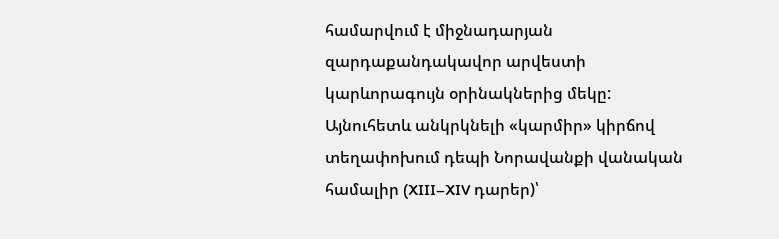համարվում է միջնադարյան զարդաքանդակավոր արվեստի կարևորագույն օրինակներից մեկը:
Այնուհետև անկրկնելի «կարմիր» կիրճով տեղափոխում դեպի Նորավանքի վանական համալիր (XIII–XIV դարեր)՝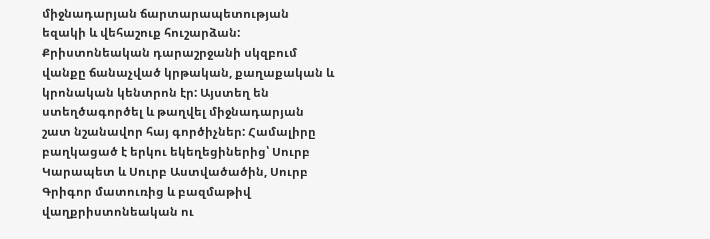միջնադարյան ճարտարապետության եզակի և վեհաշուք հուշարձան: Քրիստոնեական դարաշրջանի սկզբում վանքը ճանաչված կրթական, քաղաքական և կրոնական կենտրոն էր: Այստեղ են ստեղծագործել և թաղվել միջնադարյան շատ նշանավոր հայ գործիչներ: Համալիրը բաղկացած է երկու եկեղեցիներից՝ Սուրբ Կարապետ և Սուրբ Աստվածածին, Սուրբ Գրիգոր մատուռից և բազմաթիվ վաղքրիստոնեական ու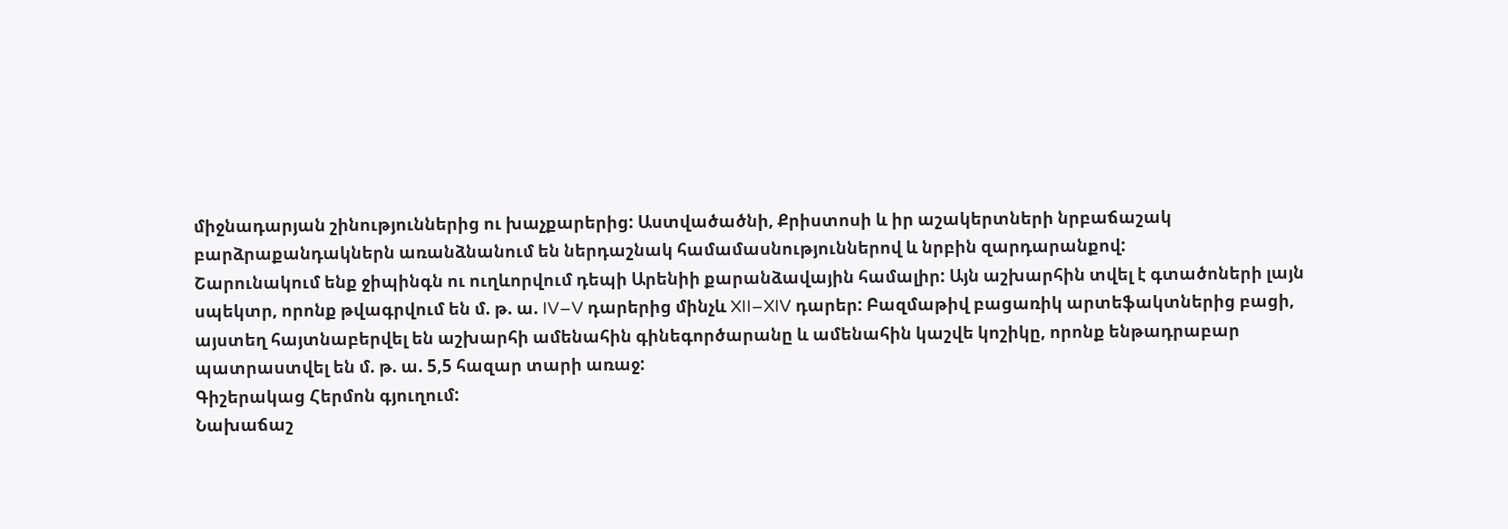միջնադարյան շինություններից ու խաչքարերից: Աստվածածնի, Քրիստոսի և իր աշակերտների նրբաճաշակ բարձրաքանդակներն առանձնանում են ներդաշնակ համամասնություններով և նրբին զարդարանքով:
Շարունակում ենք ջիպինգն ու ուղևորվում դեպի Արենիի քարանձավային համալիր: Այն աշխարհին տվել է գտածոների լայն սպեկտր, որոնք թվագրվում են մ. թ. ա. IV–V դարերից մինչև XII–XIV դարեր: Բազմաթիվ բացառիկ արտեֆակտներից բացի, այստեղ հայտնաբերվել են աշխարհի ամենահին գինեգործարանը և ամենահին կաշվե կոշիկը, որոնք ենթադրաբար պատրաստվել են մ. թ. ա. 5,5 հազար տարի առաջ:
Գիշերակաց Հերմոն գյուղում:
Նախաճաշ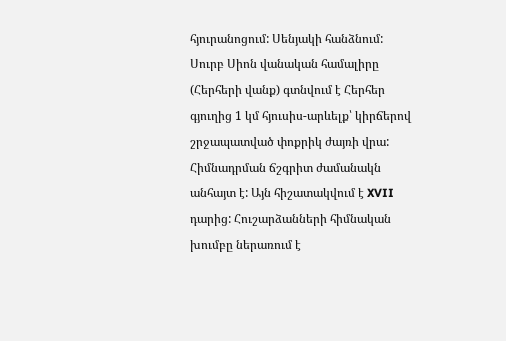հյուրանոցում: Սենյակի հանձնում:
Սուրբ Սիոն վանական համալիրը (Հերհերի վանք) գտնվում է Հերհեր գյուղից 1 կմ հյուսիս-արևելք՝ կիրճերով շրջապատված փոքրիկ ժայռի վրա: Հիմնադրման ճշգրիտ ժամանակն անհայտ է: Այն հիշատակվում է XVII դարից: Հուշարձանների հիմնական խումբը ներառում է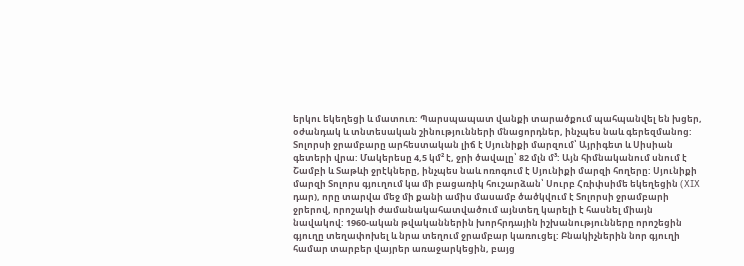երկու եկեղեցի և մատուռ: Պարսպապատ վանքի տարածքում պահպանվել են խցեր, օժանդակ և տնտեսական շինությունների մնացորդներ, ինչպես նաև գերեզմանոց:
Տոլորսի ջրամբարը արհեստական լիճ է Սյունիքի մարզում՝ Այրիգետ և Սիսիան գետերի վրա: Մակերեսը 4,5 կմ² է, ջրի ծավալը՝ 82 մլն մ³: Այն հիմնականում սնում է Շամբի և Տաթևի ջրէկները, ինչպես նաև ոռոգում է Սյունիքի մարզի հողերը: Սյունիքի մարզի Տոլորս գյուղում կա մի բացառիկ հուշարձան՝ Սուրբ Հռիփսիմե եկեղեցին (XIX դար), որը տարվա մեջ մի քանի ամիս մասամբ ծածկվում է Տոլորսի ջրամբարի ջրերով, որոշակի ժամանակահատվածում այնտեղ կարելի է հասնել միայն նավակով: 1960-ական թվականներին խորհրդային իշխանությունները որոշեցին գյուղը տեղափոխել և նրա տեղում ջրամբար կառուցել: Բնակիչներին նոր գյուղի համար տարբեր վայրեր առաջարկեցին, բայց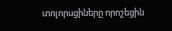տոլորսցիները որոշեցին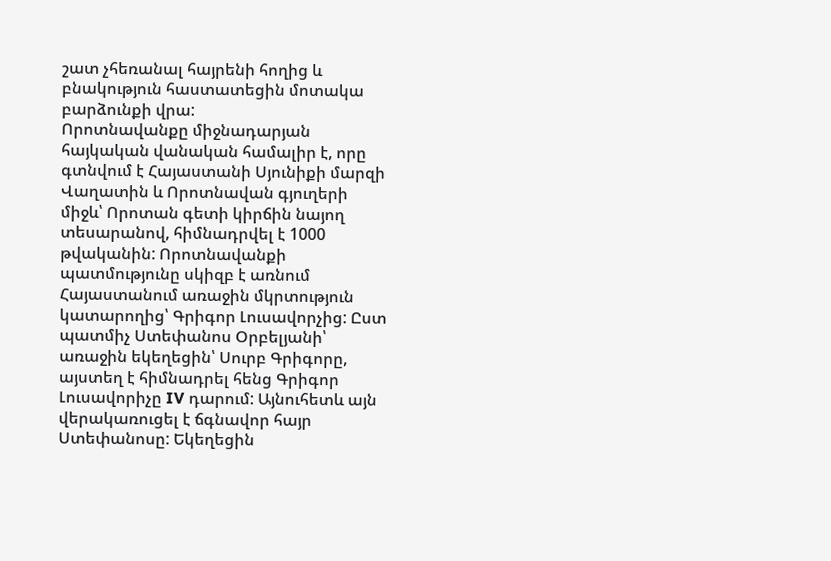շատ չհեռանալ հայրենի հողից և բնակություն հաստատեցին մոտակա բարձունքի վրա:
Որոտնավանքը միջնադարյան հայկական վանական համալիր է, որը գտնվում է Հայաստանի Սյունիքի մարզի Վաղատին և Որոտնավան գյուղերի միջև՝ Որոտան գետի կիրճին նայող տեսարանով, հիմնադրվել է 1000 թվականին: Որոտնավանքի պատմությունը սկիզբ է առնում Հայաստանում առաջին մկրտություն կատարողից՝ Գրիգոր Լուսավորչից: Ըստ պատմիչ Ստեփանոս Օրբելյանի՝ առաջին եկեղեցին՝ Սուրբ Գրիգորը, այստեղ է հիմնադրել հենց Գրիգոր Լուսավորիչը IV դարում: Այնուհետև այն վերակառուցել է ճգնավոր հայր Ստեփանոսը: Եկեղեցին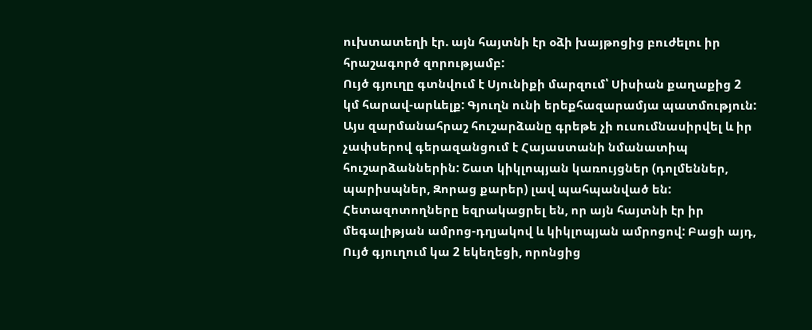ուխտատեղի էր. այն հայտնի էր օձի խայթոցից բուժելու իր հրաշագործ զորությամբ:
Ույծ գյուղը գտնվում է Սյունիքի մարզում՝ Սիսիան քաղաքից 2 կմ հարավ-արևելք: Գյուղն ունի երեքհազարամյա պատմություն: Այս զարմանահրաշ հուշարձանը գրեթե չի ուսումնասիրվել և իր չափսերով գերազանցում է Հայաստանի նմանատիպ հուշարձաններին: Շատ կիկլոպյան կառույցներ (դոլմեններ, պարիսպներ, Զորաց քարեր) լավ պահպանված են: Հետազոտողները եզրակացրել են, որ այն հայտնի էր իր մեգալիթյան ամրոց-դղյակով և կիկլոպյան ամրոցով: Բացի այդ, Ույծ գյուղում կա 2 եկեղեցի, որոնցից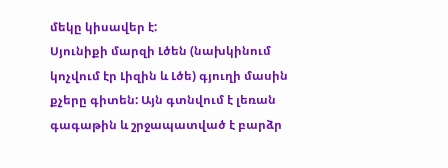մեկը կիսավեր է:
Սյունիքի մարզի Լծեն (նախկինում կոչվում էր Լիզին և Լծե) գյուղի մասին քչերը գիտեն: Այն գտնվում է լեռան գագաթին և շրջապատված է բարձր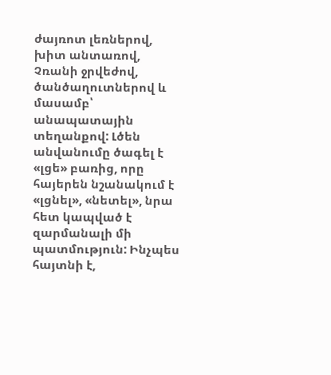ժայռոտ լեռներով, խիտ անտառով, Չռանի ջրվեժով, ծանծաղուտներով և մասամբ՝ անապատային տեղանքով: Լծեն անվանումը ծագել է «լցե» բառից, որը հայերեն նշանակում է «լցնել», «նետել», նրա հետ կապված է զարմանալի մի պատմություն: Ինչպես հայտնի է,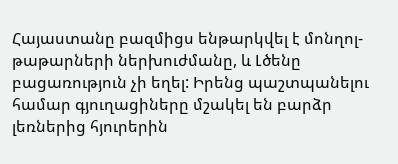Հայաստանը բազմիցս ենթարկվել է մոնղոլ-թաթարների ներխուժմանը, և Լծենը բացառություն չի եղել: Իրենց պաշտպանելու համար գյուղացիները մշակել են բարձր լեռներից հյուրերին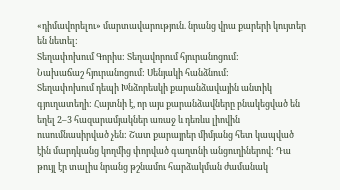«դիմավորելու» մարտավարություն. նրանց վրա քարերի կույտեր են նետել:
Տեղափոխում Գորիս: Տեղավորում հյուրանոցում:
Նախաճաշ հյուրանոցում: Սենյակի հանձնում:
Տեղափոխում դեպի Խնձորեսկի քարանձավային անտիկ գյուղատեղի: Հայտնի է, որ այս քարանձավները բնակեցված են եղել 2–3 հազարամյակներ առաջ և դեռևս լիովին ուսումնասիրված չեն: Շատ քարայրեր միմյանց հետ կապված էին մարդկանց կողմից փորված գաղտնի անցուղիներով: Դա թույլ էր տալիս նրանց թշնամու հարձակման ժամանակ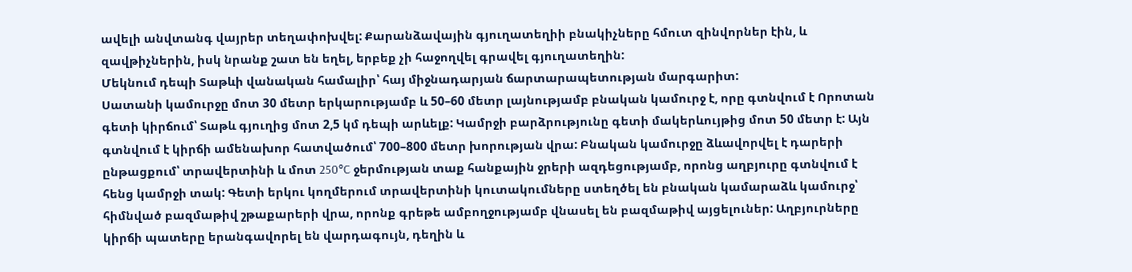ավելի անվտանգ վայրեր տեղափոխվել: Քարանձավային գյուղատեղիի բնակիչները հմուտ զինվորներ էին, և զավթիչներին, իսկ նրանք շատ են եղել, երբեք չի հաջողվել գրավել գյուղատեղին:
Մեկնում դեպի Տաթևի վանական համալիր՝ հայ միջնադարյան ճարտարապետության մարգարիտ:
Սատանի կամուրջը մոտ 30 մետր երկարությամբ և 50–60 մետր լայնությամբ բնական կամուրջ է, որը գտնվում է Որոտան գետի կիրճում՝ Տաթև գյուղից մոտ 2,5 կմ դեպի արևելք: Կամրջի բարձրությունը գետի մակերևույթից մոտ 50 մետր է: Այն գտնվում է կիրճի ամենախոր հատվածում՝ 700–800 մետր խորության վրա: Բնական կամուրջը ձևավորվել է դարերի ընթացքում՝ տրավերտինի և մոտ 250°C ջերմության տաք հանքային ջրերի ազդեցությամբ, որոնց աղբյուրը գտնվում է հենց կամրջի տակ: Գետի երկու կողմերում տրավերտինի կուտակումները ստեղծել են բնական կամարաձև կամուրջ՝ հիմնված բազմաթիվ շթաքարերի վրա, որոնք գրեթե ամբողջությամբ վնասել են բազմաթիվ այցելուներ: Աղբյուրները կիրճի պատերը երանգավորել են վարդագույն, դեղին և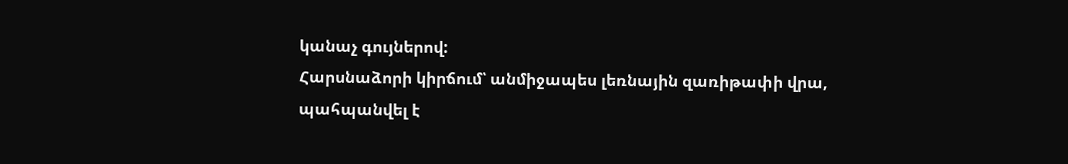կանաչ գույներով:
Հարսնաձորի կիրճում՝ անմիջապես լեռնային զառիթափի վրա, պահպանվել է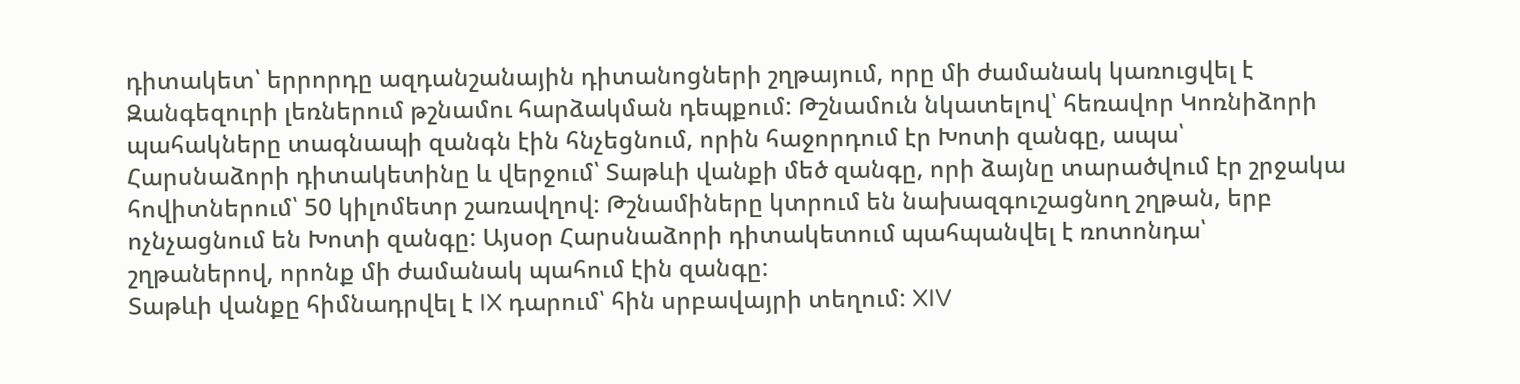դիտակետ՝ երրորդը ազդանշանային դիտանոցների շղթայում, որը մի ժամանակ կառուցվել է Զանգեզուրի լեռներում թշնամու հարձակման դեպքում: Թշնամուն նկատելով՝ հեռավոր Կոռնիձորի պահակները տագնապի զանգն էին հնչեցնում, որին հաջորդում էր Խոտի զանգը, ապա՝ Հարսնաձորի դիտակետինը և վերջում՝ Տաթևի վանքի մեծ զանգը, որի ձայնը տարածվում էր շրջակա հովիտներում՝ 50 կիլոմետր շառավղով: Թշնամիները կտրում են նախազգուշացնող շղթան, երբ ոչնչացնում են Խոտի զանգը: Այսօր Հարսնաձորի դիտակետում պահպանվել է ռոտոնդա՝ շղթաներով, որոնք մի ժամանակ պահում էին զանգը:
Տաթևի վանքը հիմնադրվել է IX դարում՝ հին սրբավայրի տեղում: XIV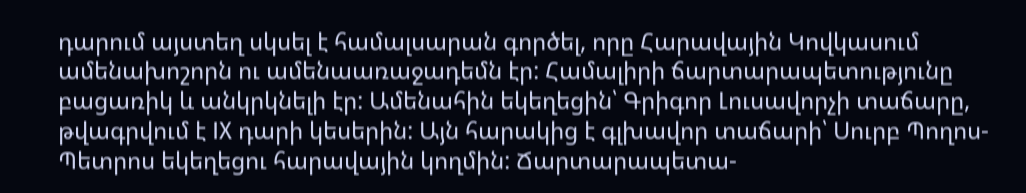դարում այստեղ սկսել է համալսարան գործել, որը Հարավային Կովկասում ամենախոշորն ու ամենաառաջադեմն էր: Համալիրի ճարտարապետությունը բացառիկ և անկրկնելի էր: Ամենահին եկեղեցին՝ Գրիգոր Լուսավորչի տաճարը, թվագրվում է IX դարի կեսերին: Այն հարակից է գլխավոր տաճարի՝ Սուրբ Պողոս-Պետրոս եկեղեցու հարավային կողմին: Ճարտարապետա-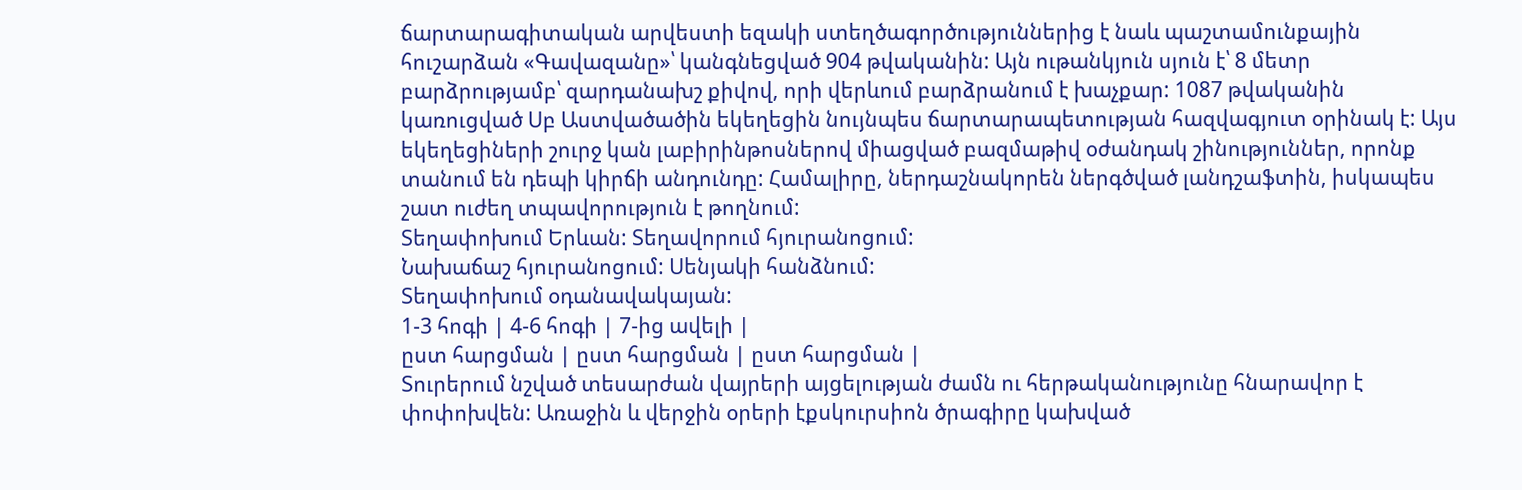ճարտարագիտական արվեստի եզակի ստեղծագործություններից է նաև պաշտամունքային հուշարձան «Գավազանը»՝ կանգնեցված 904 թվականին: Այն ութանկյուն սյուն է՝ 8 մետր բարձրությամբ՝ զարդանախշ քիվով, որի վերևում բարձրանում է խաչքար: 1087 թվականին կառուցված Սբ Աստվածածին եկեղեցին նույնպես ճարտարապետության հազվագյուտ օրինակ է: Այս եկեղեցիների շուրջ կան լաբիրինթոսներով միացված բազմաթիվ օժանդակ շինություններ, որոնք տանում են դեպի կիրճի անդունդը: Համալիրը, ներդաշնակորեն ներգծված լանդշաֆտին, իսկապես շատ ուժեղ տպավորություն է թողնում:
Տեղափոխում Երևան: Տեղավորում հյուրանոցում:
Նախաճաշ հյուրանոցում: Սենյակի հանձնում:
Տեղափոխում օդանավակայան:
1-3 հոգի | 4-6 հոգի | 7-ից ավելի |
ըստ հարցման | ըստ հարցման | ըստ հարցման |
Տուրերում նշված տեսարժան վայրերի այցելության ժամն ու հերթականությունը հնարավոր է փոփոխվեն: Առաջին և վերջին օրերի էքսկուրսիոն ծրագիրը կախված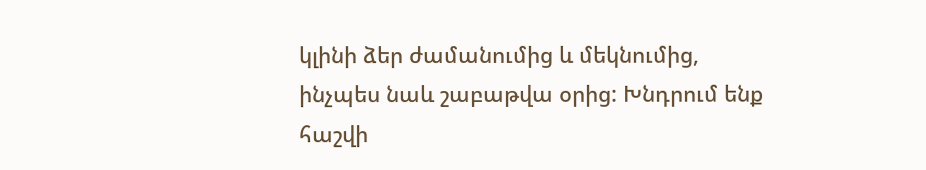կլինի ձեր ժամանումից և մեկնումից, ինչպես նաև շաբաթվա օրից: Խնդրում ենք հաշվի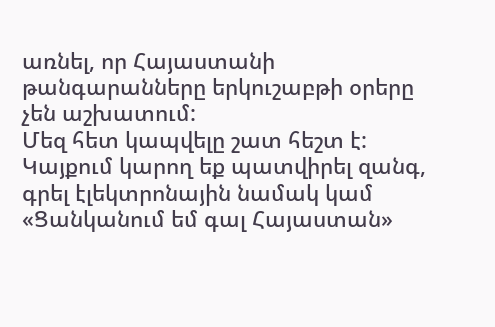առնել, որ Հայաստանի թանգարանները երկուշաբթի օրերը չեն աշխատում:
Մեզ հետ կապվելը շատ հեշտ է: Կայքում կարող եք պատվիրել զանգ, գրել էլեկտրոնային նամակ կամ «Ցանկանում եմ գալ Հայաստան»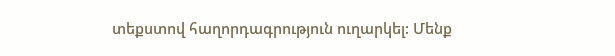տեքստով հաղորդագրություն ուղարկել: Մենք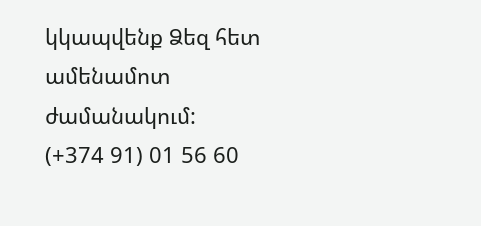կկապվենք Ձեզ հետ ամենամոտ ժամանակում:
(+374 91) 01 56 60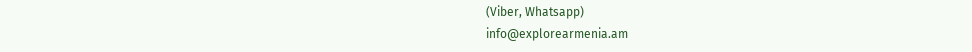(Viber, Whatsapp)
info@explorearmenia.am